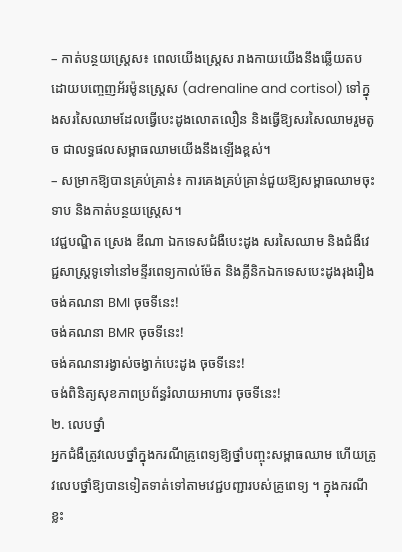– កាត់បន្ថយស្រ្តេស៖ ពេលយើងស្រ្តេស រាងកាយយើងនឹងឆ្លើយតបដោយបញ្ចេញអ័រម៉ូនស្រ្តេស (adrenaline and cortisol) ទៅក្នុងសរសៃឈាមដែលធ្វើបេះដូងលោតលឿន និងធ្វើឱ្យសរសៃឈាមរួមតូច ជាលទ្ធផលសម្ពាធឈាមយើងនឹងឡើងខ្ពស់។
– សម្រាកឱ្យបានគ្រប់គ្រាន់៖ ការគេងគ្រប់គ្រាន់ជួយឱ្យសម្ពាធឈាមចុះទាប និងកាត់បន្ថយស្រ្តេស។
វេជ្ជបណ្ឌិត ស្រេង ឌីណា ឯកទេសជំងឺបេះដូង សរសៃឈាម និងជំងឺវេជ្ជសាស្រ្តទូទៅនៅមន្ទីរពេទ្យកាល់ម៉ែត និងគ្លីនិកឯកទេសបេះដូងរុងរឿង ចង់គណនា BMI ចុចទីនេះ!
ចង់គណនា BMR ចុចទីនេះ!
ចង់គណនារង្វាស់ចង្វាក់បេះដូង ចុចទីនេះ!
ចង់ពិនិត្យសុខភាពប្រព័ន្ធរំលាយអាហារ ចុចទីនេះ!
២. លេបថ្នាំ
អ្នកជំងឺត្រូវលេបថ្នាំក្នុងករណីគ្រូពេទ្យឱ្យថ្នាំបញ្ចុះសម្ពាធឈាម ហើយត្រូវលេបថ្នាំឱ្យបានទៀតទាត់ទៅតាមវេជ្ជបញ្ជារបស់គ្រូពេទ្យ ។ ក្នុងករណីខ្លះ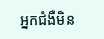អ្នកជំងឺមិន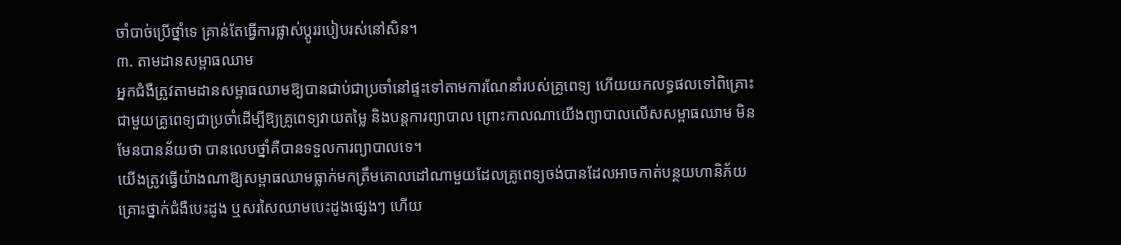ចាំបាច់ប្រើថ្នាំទេ គ្រាន់តែធ្វើការផ្លាស់ប្តូររបៀបរស់នៅសិន។
៣. តាមដានសម្ពាធឈាម
អ្នកជំងឺត្រូវតាមដានសម្ពាធឈាមឱ្យបានជាប់ជាប្រចាំនៅផ្ទះទៅតាមការណែនាំរបស់គ្រូពេទ្យ ហើយយកលទ្ធផលទៅពិគ្រោះជាមួយគ្រូពេទ្យជាប្រចាំដើម្បីឱ្យគ្រូពេទ្យវាយតម្លៃ និងបន្តការព្យាបាល ព្រោះកាលណាយើងព្យាបាលលើសសម្ពាធឈាម មិនមែនបានន័យថា បានលេបថ្នាំគឺបានទទួលការព្យាបាលទេ។
យើងត្រូវធ្វើយ៉ាងណាឱ្យសម្ពាធឈាមធ្លាក់មកត្រឹមគោលដៅណាមួយដែលគ្រូពេទ្យចង់បានដែលអាចកាត់បន្ថយហានិភ័យគ្រោះថ្នាក់ជំងឺបេះដូង ឬសរសៃឈាមបេះដូងផ្សេងៗ ហើយ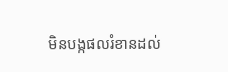មិនបង្កផលរំខានដល់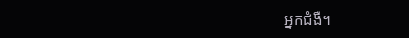អ្នកជំងឺ។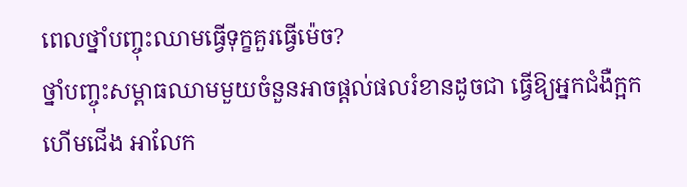ពេលថ្នាំបញ្ចុះឈាមធ្វើទុក្ខគួរធ្វើម៉េច?
ថ្នាំបញ្ចុះសម្ពាធឈាមមួយចំនួនអាចផ្តល់ផលរំខានដូចជា ធ្វើឱ្យអ្នកជំងឺក្អក ហើមជើង អាលែក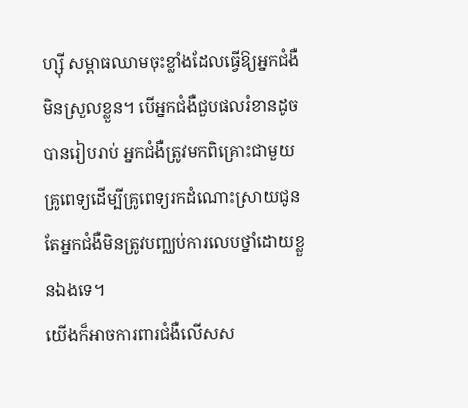ហ្ស៊ី សម្ពាធឈាមចុះខ្លាំងដែលធ្វើឱ្យអ្នកជំងឺមិនស្រួលខ្លួន។ បើអ្នកជំងឺជួបផលរំខានដូចបានរៀបរាប់ អ្នកជំងឺត្រូវមកពិគ្រោះជាមួយគ្រូពេទ្យដើម្បីគ្រូពេទ្យរកដំណោះស្រាយជូន តែអ្នកជំងឺមិនត្រូវបញ្ឈប់ការលេបថ្នាំដោយខ្លួនឯងទេ។
យើងក៏អាចការពារជំងឺលើសស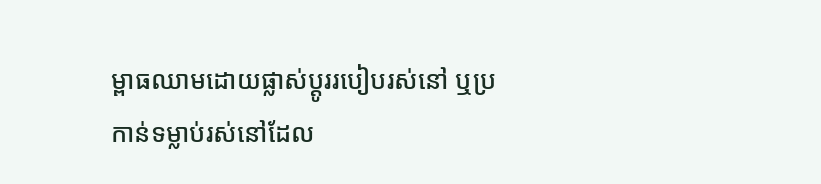ម្ពាធឈាមដោយផ្លាស់ប្តូររបៀបរស់នៅ ឬប្រកាន់ទម្លាប់រស់នៅដែល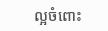ល្អចំពោះ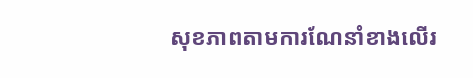សុខភាពតាមការណែនាំខាងលើរ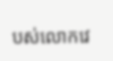បស់លោកវេ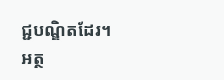ជ្ជបណ្ឌិតដែរ។
អត្ថ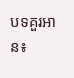បទគួរអាន៖